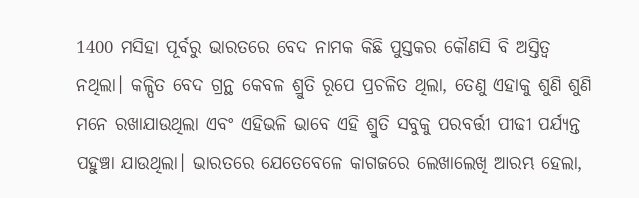1400 ମସିହା ପୂର୍ବରୁ ଭାରତରେ ବେଦ ନାମକ କିଛି ପୁସ୍ତକର କୌଣସି ବି ଅସ୍ତିତ୍ଵ ନଥିଲା। କଳ୍ପିତ ବେଦ ଗ୍ରନ୍ଥ କେବଳ ଶ୍ରୁତି ରୂପେ ପ୍ରଚଳିତ ଥିଲା, ତେଣୁ ଏହାକୁ ଶୁଣି ଶୁଣି ମନେ ରଖାଯାଉଥିଲା ଏବଂ ଏହିଭଳି ଭାବେ ଏହି ଶ୍ରୁତି ସବୁକୁ ପରବର୍ତ୍ତୀ ପୀଢୀ ପର୍ଯ୍ୟନ୍ତ ପହୁଞ୍ଚା ଯାଉଥିଲା। ଭାରତରେ ଯେତେବେଳେ କାଗଜରେ ଲେଖାଲେଖି ଆରମ୍ଭ ହେଲା,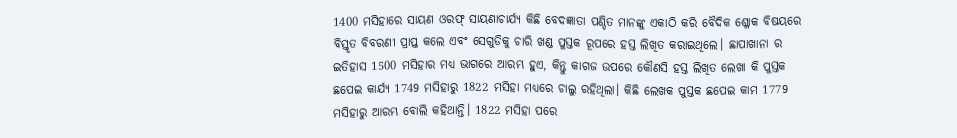1400 ମସିହାରେ ସାୟଣ ଓରଫ୍ ସାୟଣାଚାର୍ଯ୍ୟ କିଛି ବେଦଜ୍ଞାତା ପଣ୍ଡିତ ମାନଙ୍କୁ ଏକାଠି କରି ବୈଦିକ ଶ୍ଳୋକ ବିଷୟରେ ବିସ୍ତୃତ ବିବରଣୀ ପ୍ରାପ୍ତ କଲେ ଏବଂ ସେଗୁଡିକୁ ଚାରି ଖଣ୍ଡ ପୁସ୍ତକ ରୂପରେ ହସ୍ତ ଲିଖିତ କରାଇଥିଲେ। ଛାପାଖାନା ର ଇତିହାସ 1500 ମସିହାର ମଧ୍ୟ ଭାଗରେ ଆରମ୍ଭ ହୁଏ, କିନ୍ତୁ କାଗଜ ଉପରେ କୌଣସି ହସ୍ତ ଲିଖିତ ଲେଖା କି ପୁସ୍ତକ ଛପେଇ କାର୍ଯ୍ୟ 1749 ମସିହାରୁ 1822 ମସିହା ମଧ୍ୟରେ ଚାଲୁ ରହିଥିଲା। କିଛି ଲେଖକ ପୁସ୍ତକ ଛପେଇ କାମ 1779 ମସିହାରୁ ଆରମ୍ଭ ବୋଲି କହିଥାନ୍ତି। 1822 ମସିହା ପରେ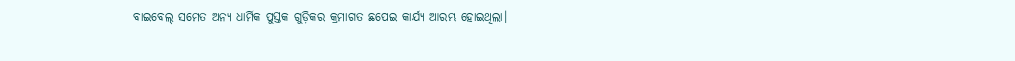ବାଇବେଲ୍ ସମେତ ଅନ୍ୟ ଧାର୍ମିକ ପୁସ୍ତକ ଗୁଡ଼ିକର କ୍ରମାଗତ ଛପେଇ କାର୍ଯ୍ୟ ଆରମ୍ଭ ହୋଇଥିଲା।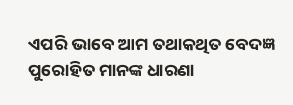ଏପରି ଭାବେ ଆମ ତଥାକଥିତ ବେଦଜ୍ଞ ପୁରୋହିତ ମାନଙ୍କ ଧାରଣା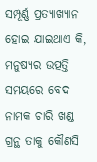ସମ୍ପୂର୍ଣ୍ଣ ପ୍ରତ୍ୟାଖ୍ୟାନ ହୋଇ ଯାଇଥାଏ କି, ମନୁଷ୍ୟର ଉତ୍ପତ୍ତି ସମୟରେ ବେଦ ନାମକ ଚାରି ଖଣ୍ଡ ଗ୍ରନ୍ଥ ତାକୁ କୌଣସି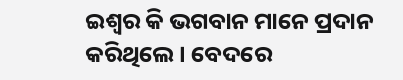ଇଶ୍ଵର କି ଭଗବାନ ମାନେ ପ୍ରଦାନ କରିଥିଲେ। ବେଦରେ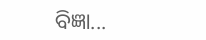ବିଜ୍ଞା...